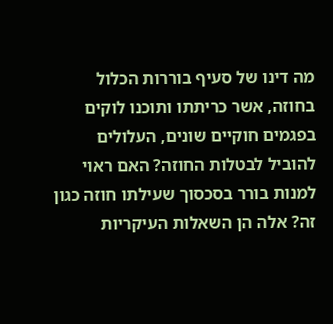מה דינו של סעיף בוררות הכלול בחוזה, אשר כריתתו ותוכנו לוקים בפגמים חוקיים שונים, העלולים להוביל לבטלות החוזה? האם ראוי למנות בורר בסכסוך שעילתו חוזה כגון זה? אלה הן השאלות העיקריות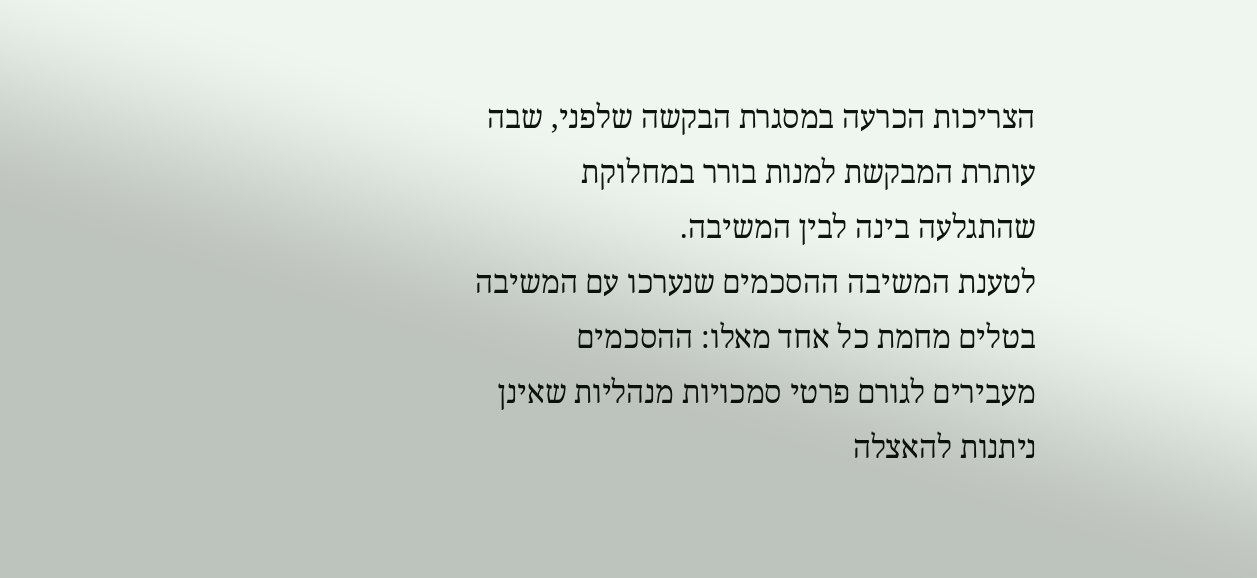הצריכות הכרעה במסגרת הבקשה שלפני, שבה עותרת המבקשת למנות בורר במחלוקת שהתגלעה בינה לבין המשיבה.
לטענת המשיבה ההסכמים שנערכו עם המשיבה בטלים מחמת כל אחד מאלו: ההסכמים מעבירים לגורם פרטי סמכויות מנהליות שאינן ניתנות להאצלה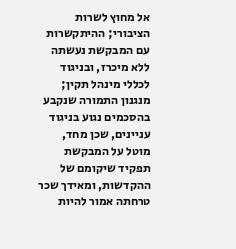אל מחוץ לשרות הציבורי; ההיתקשרות עם המבקשת נעשתה ללא מיכרז, ובניגוד לכללי מינהל תקין; מנגנון התמורה שנקבע בהסכמים נגוע בניגוד עניינים, שכן מחד, מוטל על המבקשת תפקיד שיקומם של ההקדשות, ומאידך שכר טרחתה אמור להיות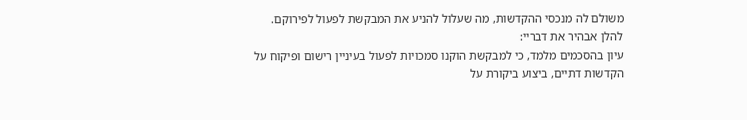משולם לה מנכסי ההקדשות, מה שעלול להניע את המבקשת לפעול לפירוקם.
להלן אבהיר את דבריי:
עיון בהסכמים מלמד, כי למבקשת הוקנו סמכויות לפעול בעיניין רישום ופיקוח על הקדשות דתיים, ביצוע ביקורת על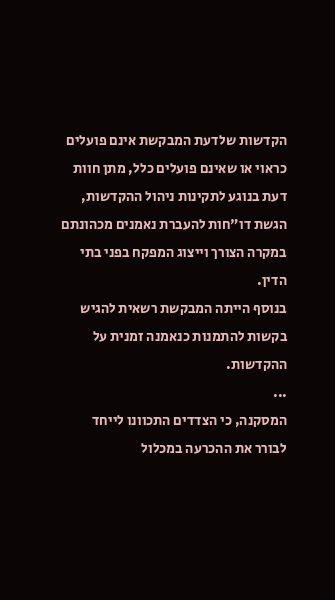הקדשות שלדעת המבקשת אינם פועלים כראוי או שאינם פועלים כלל, מתן חוות דעת בנוגע לתקינות ניהול ההקדשות, הגשת דו"חות להעברת נאמנים מכהונתם במקרה הצורך וייצוג המפקח בפני בתי הדין.
בנוסף הייתה המבקשת רשאית להגיש בקשות להתמנות כנאמנה זמנית על ההקדשות.
...
המסקנה, כי הצדדים התכוונו לייחד לבורר את ההכרעה במכלול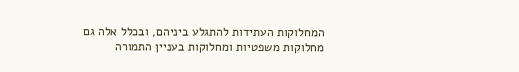המחלוקות העתידות להתגלע ביניהם, ובכלל אלה גם מחלוקות משפטיות ומחלוקות בעניין התמורה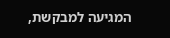המגיעה למבקשת,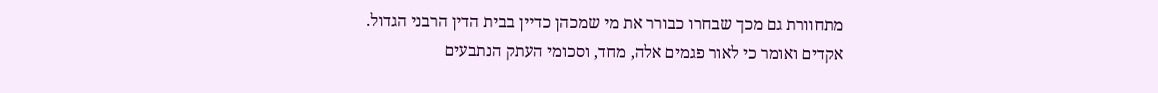מתחוורת גם מכך שבחרו כבורר את מי שמכהן כדיין בבית הדין הרבני הגדול.
אקדים ואומר כי לאור פגמים אלה, מחד, וסכומי העתק הנתבעים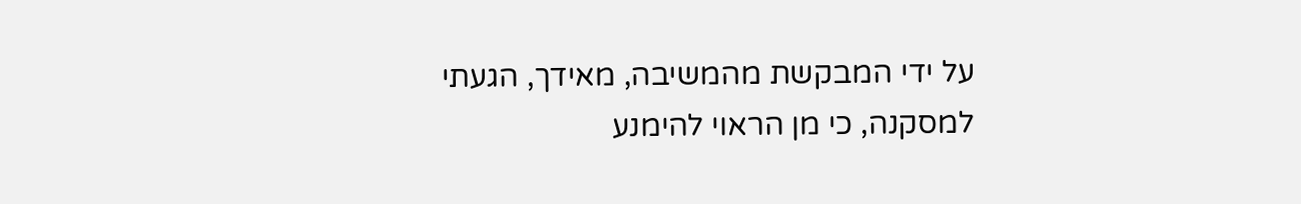על ידי המבקשת מהמשיבה, מאידך, הגעתי למסקנה, כי מן הראוי להימנע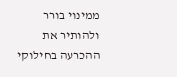ממינוי בורר ולהותיר את ההכרעה בחילוקי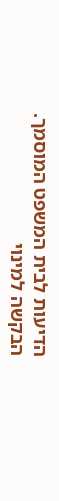הדיעות לבית המשפט המוסמך.
הבקשה למינוי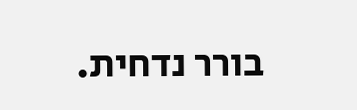בורר נדחית.